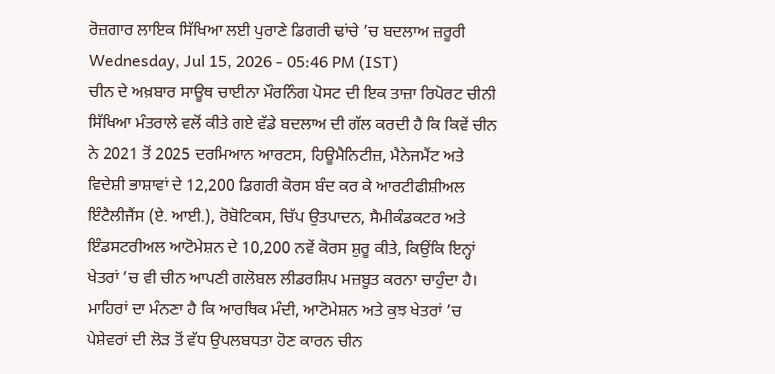ਰੋਜ਼ਗਾਰ ਲਾਇਕ ਸਿੱਖਿਆ ਲਈ ਪੁਰਾਣੇ ਡਿਗਰੀ ਢਾਂਚੇ ’ਚ ਬਦਲਾਅ ਜ਼ਰੂਰੀ
Wednesday, Jul 15, 2026 - 05:46 PM (IST)
ਚੀਨ ਦੇ ਅਖ਼ਬਾਰ ਸਾਊਥ ਚਾਈਨਾ ਮੌਰਨਿੰਗ ਪੋਸਟ ਦੀ ਇਕ ਤਾਜ਼ਾ ਰਿਪੋਰਟ ਚੀਨੀ ਸਿੱਖਿਆ ਮੰਤਰਾਲੇ ਵਲੋਂ ਕੀਤੇ ਗਏ ਵੱਡੇ ਬਦਲਾਅ ਦੀ ਗੱਲ ਕਰਦੀ ਹੈ ਕਿ ਕਿਵੇਂ ਚੀਨ ਨੇ 2021 ਤੋਂ 2025 ਦਰਮਿਆਨ ਆਰਟਸ, ਹਿਊਮੈਨਿਟੀਜ਼, ਮੈਨੇਜਮੈਂਟ ਅਤੇ ਵਿਦੇਸ਼ੀ ਭਾਸ਼ਾਵਾਂ ਦੇ 12,200 ਡਿਗਰੀ ਕੋਰਸ ਬੰਦ ਕਰ ਕੇ ਆਰਟੀਫੀਸ਼ੀਅਲ ਇੰਟੈਲੀਜੈਂਸ (ਏ. ਆਈ.), ਰੋਬੋਟਿਕਸ, ਚਿੱਪ ਉਤਪਾਦਨ, ਸੈਮੀਕੰਡਕਟਰ ਅਤੇ ਇੰਡਸਟਰੀਅਲ ਆਟੋਮੇਸ਼ਨ ਦੇ 10,200 ਨਵੇਂ ਕੋਰਸ ਸ਼ੁਰੂ ਕੀਤੇ, ਕਿਉਂਕਿ ਇਨ੍ਹਾਂ ਖੇਤਰਾਂ ’ਚ ਵੀ ਚੀਨ ਆਪਣੀ ਗਲੋਬਲ ਲੀਡਰਸ਼ਿਪ ਮਜ਼ਬੂਤ ਕਰਨਾ ਚਾਹੁੰਦਾ ਹੈ।
ਮਾਹਿਰਾਂ ਦਾ ਮੰਨਣਾ ਹੈ ਕਿ ਆਰਥਿਕ ਮੰਦੀ, ਆਟੋਮੇਸ਼ਨ ਅਤੇ ਕੁਝ ਖੇਤਰਾਂ ’ਚ ਪੇਸ਼ੇਵਰਾਂ ਦੀ ਲੋੜ ਤੋਂ ਵੱਧ ਉਪਲਬਧਤਾ ਹੋਣ ਕਾਰਨ ਚੀਨ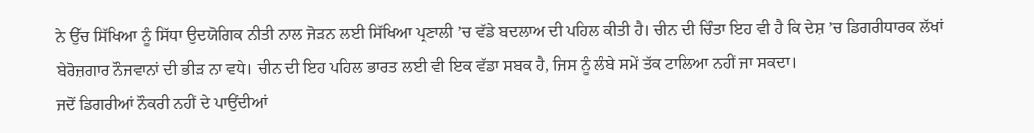ਨੇ ਉੱਚ ਸਿੱਖਿਆ ਨੂੰ ਸਿੱਧਾ ਉਦਯੋਗਿਕ ਨੀਤੀ ਨਾਲ ਜੋੜਨ ਲਈ ਸਿੱਖਿਆ ਪ੍ਰਣਾਲੀ ’ਚ ਵੱਡੇ ਬਦਲਾਅ ਦੀ ਪਹਿਲ ਕੀਤੀ ਹੈ। ਚੀਨ ਦੀ ਚਿੰਤਾ ਇਹ ਵੀ ਹੈ ਕਿ ਦੇਸ਼ ’ਚ ਡਿਗਰੀਧਾਰਕ ਲੱਖਾਂ ਬੇਰੋਜ਼ਗਾਰ ਨੌਜਵਾਨਾਂ ਦੀ ਭੀੜ ਨਾ ਵਧੇ। ਚੀਨ ਦੀ ਇਹ ਪਹਿਲ ਭਾਰਤ ਲਈ ਵੀ ਇਕ ਵੱਡਾ ਸਬਕ ਹੈ, ਜਿਸ ਨੂੰ ਲੰਬੇ ਸਮੇਂ ਤੱਕ ਟਾਲਿਆ ਨਹੀਂ ਜਾ ਸਕਦਾ।
ਜਦੋਂ ਡਿਗਰੀਆਂ ਨੌਕਰੀ ਨਹੀਂ ਦੇ ਪਾਉਂਦੀਆਂ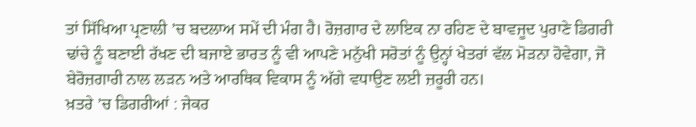ਤਾਂ ਸਿੱਖਿਆ ਪ੍ਰਣਾਲੀ ’ਚ ਬਦਲਾਅ ਸਮੇਂ ਦੀ ਮੰਗ ਹੈ। ਰੋਜ਼ਗਾਰ ਦੇ ਲਾਇਕ ਨਾ ਰਹਿਣ ਦੇ ਬਾਵਜੂਦ ਪੁਰਾਣੇ ਡਿਗਰੀ ਢਾਂਚੇ ਨੂੰ ਬਣਾਈ ਰੱਖਣ ਦੀ ਬਜਾਏ ਭਾਰਤ ਨੂੰ ਵੀ ਆਪਣੇ ਮਨੁੱਖੀ ਸਰੋਤਾਂ ਨੂੰ ਉਨ੍ਹਾਂ ਖੇਤਰਾਂ ਵੱਲ ਮੋੜਨਾ ਹੋਵੇਗਾ, ਜੋ ਬੇਰੋਜ਼ਗਾਰੀ ਨਾਲ ਲੜਨ ਅਤੇ ਆਰਥਿਕ ਵਿਕਾਸ ਨੂੰ ਅੱਗੇ ਵਧਾਉਣ ਲਈ ਜ਼ਰੂਰੀ ਹਨ।
ਖ਼ਤਰੇ ’ਚ ਡਿਗਰੀਆਂ : ਜੇਕਰ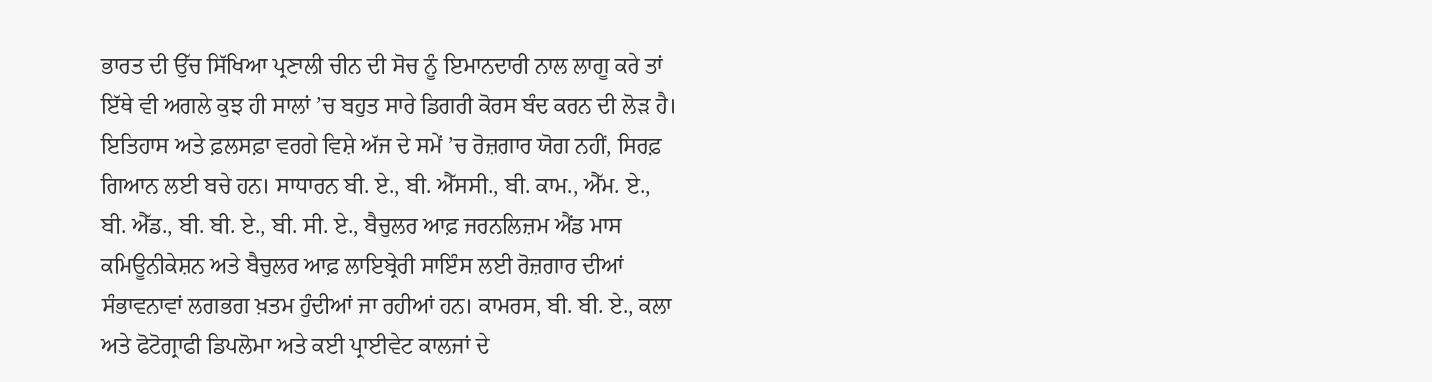ਭਾਰਤ ਦੀ ਉੱਚ ਸਿੱਖਿਆ ਪ੍ਰਣਾਲੀ ਚੀਨ ਦੀ ਸੋਚ ਨੂੰ ਇਮਾਨਦਾਰੀ ਨਾਲ ਲਾਗੂ ਕਰੇ ਤਾਂ ਇੱਥੇ ਵੀ ਅਗਲੇ ਕੁਝ ਹੀ ਸਾਲਾਂ ’ਚ ਬਹੁਤ ਸਾਰੇ ਡਿਗਰੀ ਕੋਰਸ ਬੰਦ ਕਰਨ ਦੀ ਲੋੜ ਹੈ। ਇਤਿਹਾਸ ਅਤੇ ਫ਼ਲਸਫ਼ਾ ਵਰਗੇ ਵਿਸ਼ੇ ਅੱਜ ਦੇ ਸਮੇਂ ’ਚ ਰੋਜ਼ਗਾਰ ਯੋਗ ਨਹੀਂ, ਸਿਰਫ਼ ਗਿਆਨ ਲਈ ਬਚੇ ਹਨ। ਸਾਧਾਰਨ ਬੀ. ਏ., ਬੀ. ਐੱਸਸੀ., ਬੀ. ਕਾਮ., ਐੱਮ. ਏ., ਬੀ. ਐੱਡ., ਬੀ. ਬੀ. ਏ., ਬੀ. ਸੀ. ਏ., ਬੈਚੁਲਰ ਆਫ਼ ਜਰਨਲਿਜ਼ਮ ਐਂਡ ਮਾਸ ਕਮਿਊਨੀਕੇਸ਼ਨ ਅਤੇ ਬੈਚੁਲਰ ਆਫ਼ ਲਾਇਬ੍ਰੇਰੀ ਸਾਇੰਸ ਲਈ ਰੋਜ਼ਗਾਰ ਦੀਆਂ ਸੰਭਾਵਨਾਵਾਂ ਲਗਭਗ ਖ਼ਤਮ ਹੁੰਦੀਆਂ ਜਾ ਰਹੀਆਂ ਹਨ। ਕਾਮਰਸ, ਬੀ. ਬੀ. ਏ., ਕਲਾ ਅਤੇ ਫੋਟੋਗ੍ਰਾਫੀ ਡਿਪਲੋਮਾ ਅਤੇ ਕਈ ਪ੍ਰਾਈਵੇਟ ਕਾਲਜਾਂ ਦੇ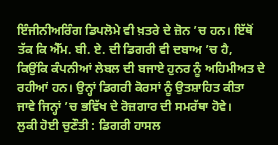ਇੰਜੀਨੀਅਰਿੰਗ ਡਿਪਲੋਮੇ ਵੀ ਖ਼ਤਰੇ ਦੇ ਜ਼ੋਨ ’ਚ ਹਨ। ਇੱਥੋਂ ਤੱਕ ਕਿ ਐੱਮ. ਬੀ. ਏ. ਦੀ ਡਿਗਰੀ ਵੀ ਦਬਾਅ ’ਚ ਹੈ, ਕਿਉਂਕਿ ਕੰਪਨੀਆਂ ਲੇਬਲ ਦੀ ਬਜਾਏ ਹੁਨਰ ਨੂੰ ਅਹਿਮੀਅਤ ਦੇ ਰਹੀਆਂ ਹਨ। ਉਨ੍ਹਾਂ ਡਿਗਰੀ ਕੋਰਸਾਂ ਨੂੰ ਉਤਸ਼ਾਹਿਤ ਕੀਤਾ ਜਾਵੇ ਜਿਨ੍ਹਾਂ ’ਚ ਭਵਿੱਖ ਦੇ ਰੋਜ਼ਗਾਰ ਦੀ ਸਮਰੱਥਾ ਹੋਵੇ।
ਲੁਕੀ ਹੋਈ ਚੁਣੌਤੀ : ਡਿਗਰੀ ਹਾਸਲ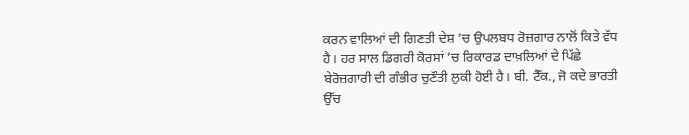ਕਰਨ ਵਾਲਿਆਂ ਦੀ ਗਿਣਤੀ ਦੇਸ਼ ’ਚ ਉਪਲਬਧ ਰੋਜ਼ਗਾਰ ਨਾਲੋਂ ਕਿਤੇ ਵੱਧ ਹੈ। ਹਰ ਸਾਲ ਡਿਗਰੀ ਕੋਰਸਾਂ ’ਚ ਰਿਕਾਰਡ ਦਾਖ਼ਲਿਆਂ ਦੇ ਪਿੱਛੇ ਬੇਰੋਜ਼ਗਾਰੀ ਦੀ ਗੰਭੀਰ ਚੁਣੌਤੀ ਲੁਕੀ ਹੋਈ ਹੈ। ਬੀ. ਟੈੱਕ., ਜੋ ਕਦੇ ਭਾਰਤੀ ਉੱਚ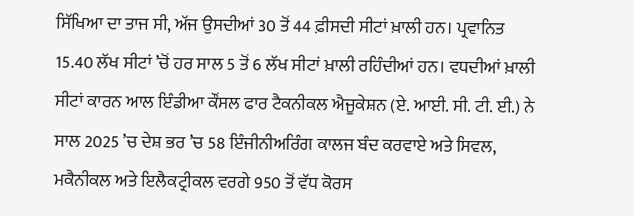ਸਿੱਖਿਆ ਦਾ ਤਾਜ ਸੀ, ਅੱਜ ਉਸਦੀਆਂ 30 ਤੋਂ 44 ਫ਼ੀਸਦੀ ਸੀਟਾਂ ਖ਼ਾਲੀ ਹਨ। ਪ੍ਰਵਾਨਿਤ 15.40 ਲੱਖ ਸੀਟਾਂ ’ਚੋਂ ਹਰ ਸਾਲ 5 ਤੋਂ 6 ਲੱਖ ਸੀਟਾਂ ਖ਼ਾਲੀ ਰਹਿੰਦੀਆਂ ਹਨ। ਵਧਦੀਆਂ ਖ਼ਾਲੀ ਸੀਟਾਂ ਕਾਰਨ ਆਲ ਇੰਡੀਆ ਕੌਂਸਲ ਫਾਰ ਟੈਕਨੀਕਲ ਐਜੂਕੇਸ਼ਨ (ਏ. ਆਈ. ਸੀ. ਟੀ. ਈ.) ਨੇ ਸਾਲ 2025 ’ਚ ਦੇਸ਼ ਭਰ ’ਚ 58 ਇੰਜੀਨੀਅਰਿੰਗ ਕਾਲਜ ਬੰਦ ਕਰਵਾਏ ਅਤੇ ਸਿਵਲ, ਮਕੈਨੀਕਲ ਅਤੇ ਇਲੈਕਟ੍ਰੀਕਲ ਵਰਗੇ 950 ਤੋਂ ਵੱਧ ਕੋਰਸ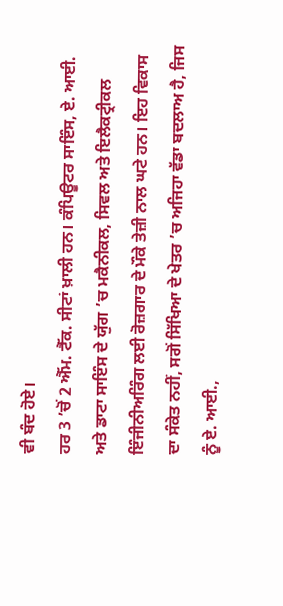ਵੀ ਬੰਦ ਹੋਏ।
ਹਰ 3 ’ਚੋਂ 2 ਐੱਮ. ਟੈੱਕ. ਸੀਟਾਂ ਖ਼ਾਲੀ ਹਨ। ਕੰਪਿਊਟਰ ਸਾਇੰਸ, ਏ. ਆਈ. ਅਤੇ ਡਾਟਾ ਸਾਇੰਸ ਦੇ ਯੁੱਗ ’ਚ ਮਕੈਨੀਕਲ, ਸਿਵਲ ਅਤੇ ਇਲੈਕਟ੍ਰੀਕਲ ਇੰਜੀਨੀਅਰਿੰਗ ਲਈ ਰੋਜ਼ਗਾਰ ਦੇ ਮੌਕੇ ਤੇਜ਼ੀ ਨਾਲ ਘਟੇ ਹਨ। ਇਹ ਵਿਕਾਸ ਦਾ ਸੰਕੇਤ ਨਹੀਂ, ਸਗੋਂ ਸਿੱਖਿਆ ਦੇ ਖੇਤਰ ’ਚ ਅਜਿਹਾ ਵੱਡਾ ਬਦਲਾਅ ਹੈ, ਜਿਸ ਨੂੰ ਏ. ਆਈ.,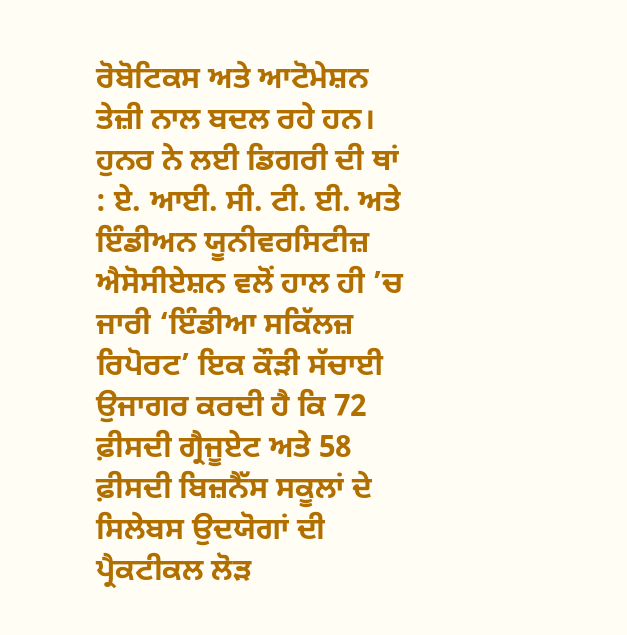ਰੋਬੋਟਿਕਸ ਅਤੇ ਆਟੋਮੇਸ਼ਨ ਤੇਜ਼ੀ ਨਾਲ ਬਦਲ ਰਹੇ ਹਨ।
ਹੁਨਰ ਨੇ ਲਈ ਡਿਗਰੀ ਦੀ ਥਾਂ : ਏ. ਆਈ. ਸੀ. ਟੀ. ਈ. ਅਤੇ ਇੰਡੀਅਨ ਯੂਨੀਵਰਸਿਟੀਜ਼ ਐਸੋਸੀਏਸ਼ਨ ਵਲੋਂ ਹਾਲ ਹੀ ’ਚ ਜਾਰੀ ‘ਇੰਡੀਆ ਸਕਿੱਲਜ਼ ਰਿਪੋਰਟ’ ਇਕ ਕੌੜੀ ਸੱਚਾਈ ਉਜਾਗਰ ਕਰਦੀ ਹੈ ਕਿ 72 ਫ਼ੀਸਦੀ ਗ੍ਰੈਜੂਏਟ ਅਤੇ 58 ਫ਼ੀਸਦੀ ਬਿਜ਼ਨੈੱਸ ਸਕੂਲਾਂ ਦੇ ਸਿਲੇਬਸ ਉਦਯੋਗਾਂ ਦੀ ਪ੍ਰੈਕਟੀਕਲ ਲੋੜ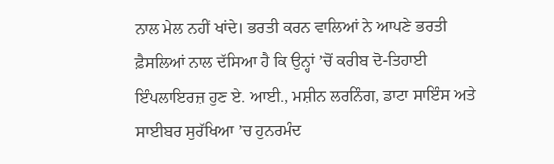ਨਾਲ ਮੇਲ ਨਹੀਂ ਖਾਂਦੇ। ਭਰਤੀ ਕਰਨ ਵਾਲਿਆਂ ਨੇ ਆਪਣੇ ਭਰਤੀ ਫ਼ੈਸਲਿਆਂ ਨਾਲ ਦੱਸਿਆ ਹੈ ਕਿ ਉਨ੍ਹਾਂ ’ਚੋਂ ਕਰੀਬ ਦੋ-ਤਿਹਾਈ ਇੰਪਲਾਇਰਜ਼ ਹੁਣ ਏ. ਆਈ., ਮਸ਼ੀਨ ਲਰਨਿੰਗ, ਡਾਟਾ ਸਾਇੰਸ ਅਤੇ ਸਾਈਬਰ ਸੁਰੱਖਿਆ ’ਚ ਹੁਨਰਮੰਦ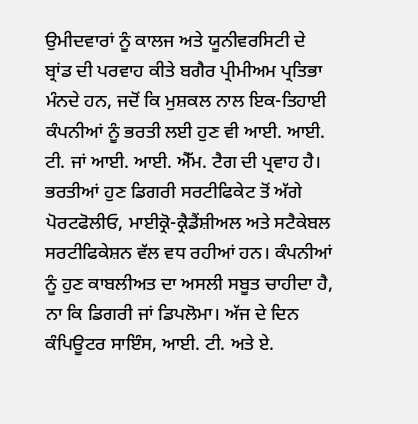ਉਮੀਦਵਾਰਾਂ ਨੂੰ ਕਾਲਜ ਅਤੇ ਯੂਨੀਵਰਸਿਟੀ ਦੇ ਬ੍ਰਾਂਡ ਦੀ ਪਰਵਾਹ ਕੀਤੇ ਬਗੈਰ ਪ੍ਰੀਮੀਅਮ ਪ੍ਰਤਿਭਾ ਮੰਨਦੇ ਹਨ, ਜਦੋਂ ਕਿ ਮੁਸ਼ਕਲ ਨਾਲ ਇਕ-ਤਿਹਾਈ ਕੰਪਨੀਆਂ ਨੂੰ ਭਰਤੀ ਲਈ ਹੁਣ ਵੀ ਆਈ. ਆਈ. ਟੀ. ਜਾਂ ਆਈ. ਆਈ. ਐੱਮ. ਟੈਗ ਦੀ ਪ੍ਰਵਾਹ ਹੈ।
ਭਰਤੀਆਂ ਹੁਣ ਡਿਗਰੀ ਸਰਟੀਫਿਕੇਟ ਤੋਂ ਅੱਗੇ ਪੋਰਟਫੋਲੀਓ, ਮਾਈਕ੍ਰੋ-ਕ੍ਰੈਡੈਂਸ਼ੀਅਲ ਅਤੇ ਸਟੈਕੇਬਲ ਸਰਟੀਫਿਕੇਸ਼ਨ ਵੱਲ ਵਧ ਰਹੀਆਂ ਹਨ। ਕੰਪਨੀਆਂ ਨੂੰ ਹੁਣ ਕਾਬਲੀਅਤ ਦਾ ਅਸਲੀ ਸਬੂਤ ਚਾਹੀਦਾ ਹੈ, ਨਾ ਕਿ ਡਿਗਰੀ ਜਾਂ ਡਿਪਲੋਮਾ। ਅੱਜ ਦੇ ਦਿਨ ਕੰਪਿਊਟਰ ਸਾਇੰਸ, ਆਈ. ਟੀ. ਅਤੇ ਏ.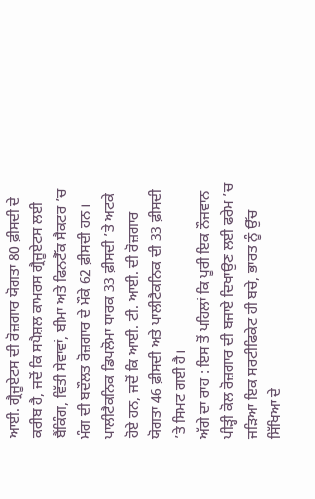ਆਈ. ਗ੍ਰੈਜੂਏਟਸ ਦੀ ਰੋਜ਼ਗਾਰ ਯੋਗਤਾ 80 ਫ਼ੀਸਦੀ ਦੇ ਕਰੀਬ ਹੈ, ਜਦੋਂ ਕਿ ਸਪੈਸ਼ਲ ਕਾਮਰਸ ਗ੍ਰੈਜੂਏਟਸ ਲਈ ਬੈਂਕਿੰਗ, ਵਿੱਤੀ ਸੇਵਾਵਾਂ, ਬੀਮਾ ਅਤੇ ਫਿਨਟੈੱਕ ਸੈਕਟਰ ’ਚ ਮੰਗ ਦੀ ਬਦੌਲਤ ਰੋਜ਼ਗਾਰ ਦੇ ਮੌਕੇ 62 ਫ਼ੀਸਦੀ ਹਨ। ਪਾਲੀਟੈਕਨਿਕ ਡਿਪਲੋਮਾ ਧਾਰਕ 33 ਫ਼ੀਸਦੀ ’ਤੇ ਅਟਕੇ ਹੋਏ ਹਨ, ਜਦੋਂ ਕਿ ਆਈ. ਟੀ. ਆਈ. ਦੀ ਰੋਜ਼ਗਾਰ ਯੋਗਤਾ 46 ਫ਼ੀਸਦੀ ਅਤੇ ਪਾਲੀਟੈਕਨਿਕ ਦੀ 33 ਫ਼ੀਸਦੀ ’ਤੇ ਸਿਮਟ ਗਈ ਹੈ।
ਅੱਗੇ ਦਾ ਰਾਹ : ਇਸ ਤੋਂ ਪਹਿਲਾਂ ਕਿ ਪੂਰੀ ਇਕ ਨੌਜਵਾਨ ਪੀੜ੍ਹੀ ਕੋਲ ਰੋਜ਼ਗਾਰ ਦੀ ਬਜਾਏ ਦਿਖਾਉਣ ਲਈ ਫਰੇਮ ’ਚ ਜੜਿਆ ਇਕ ਸਰਟੀਫਿਕੇਟ ਹੀ ਬਚੇ, ਭਾਰਤ ਨੂੰ ਉੱਚ ਸਿੱਖਿਆ ਦੇ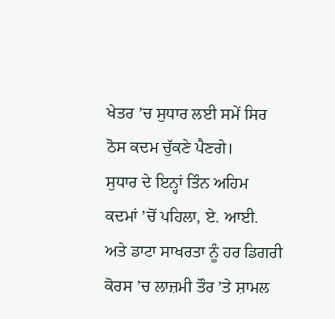ਖੇਤਰ ’ਚ ਸੁਧਾਰ ਲਈ ਸਮੇਂ ਸਿਰ ਠੋਸ ਕਦਮ ਚੁੱਕਣੇ ਪੈਣਗੇ।
ਸੁਧਾਰ ਦੇ ਇਨ੍ਹਾਂ ਤਿੰਨ ਅਹਿਮ ਕਦਮਾਂ ’ਚੋਂ ਪਹਿਲਾ, ਏ. ਆਈ. ਅਤੇ ਡਾਟਾ ਸਾਖਰਤਾ ਨੂੰ ਹਰ ਡਿਗਰੀ ਕੋਰਸ ’ਚ ਲਾਜ਼ਮੀ ਤੌਰ ’ਤੇ ਸ਼ਾਮਲ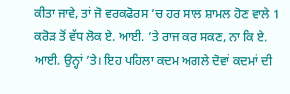ਕੀਤਾ ਜਾਵੇ, ਤਾਂ ਜੋ ਵਰਕਫੋਰਸ ’ਚ ਹਰ ਸਾਲ ਸ਼ਾਮਲ ਹੋਣ ਵਾਲੇ 1 ਕਰੋੜ ਤੋਂ ਵੱਧ ਲੋਕ ਏ. ਆਈ. ’ਤੇ ਰਾਜ ਕਰ ਸਕਣ, ਨਾ ਕਿ ਏ. ਆਈ. ਉਨ੍ਹਾਂ ’ਤੇ। ਇਹ ਪਹਿਲਾ ਕਦਮ ਅਗਲੇ ਦੋਵਾਂ ਕਦਮਾਂ ਦੀ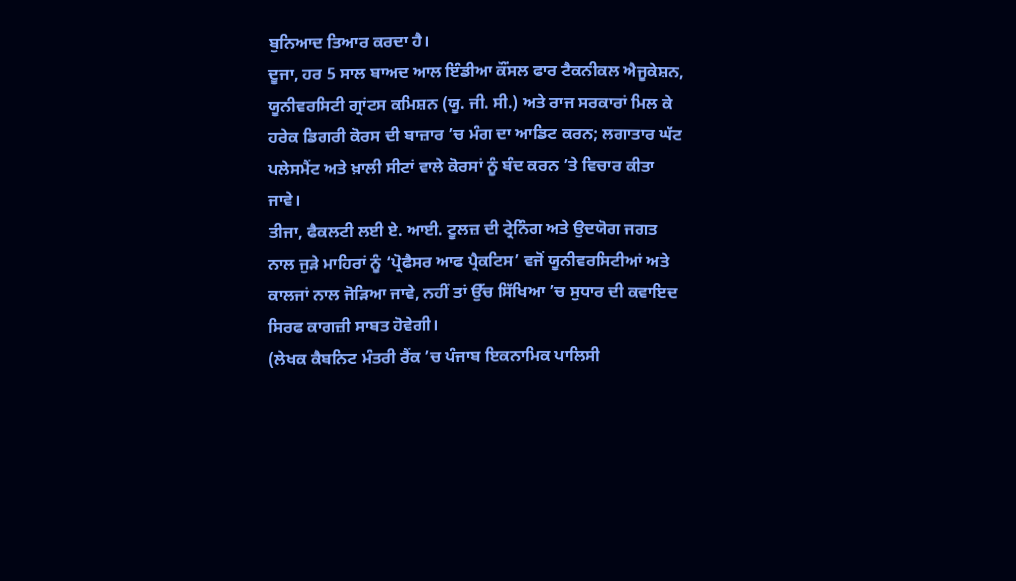ਬੁਨਿਆਦ ਤਿਆਰ ਕਰਦਾ ਹੈ।
ਦੂਜਾ, ਹਰ 5 ਸਾਲ ਬਾਅਦ ਆਲ ਇੰਡੀਆ ਕੌਂਸਲ ਫਾਰ ਟੈਕਨੀਕਲ ਐਜੂਕੇਸ਼ਨ, ਯੂਨੀਵਰਸਿਟੀ ਗ੍ਰਾਂਟਸ ਕਮਿਸ਼ਨ (ਯੂ. ਜੀ. ਸੀ.) ਅਤੇ ਰਾਜ ਸਰਕਾਰਾਂ ਮਿਲ ਕੇ ਹਰੇਕ ਡਿਗਰੀ ਕੋਰਸ ਦੀ ਬਾਜ਼ਾਰ ’ਚ ਮੰਗ ਦਾ ਆਡਿਟ ਕਰਨ; ਲਗਾਤਾਰ ਘੱਟ ਪਲੇਸਮੈਂਟ ਅਤੇ ਖ਼ਾਲੀ ਸੀਟਾਂ ਵਾਲੇ ਕੋਰਸਾਂ ਨੂੰ ਬੰਦ ਕਰਨ ’ਤੇ ਵਿਚਾਰ ਕੀਤਾ ਜਾਵੇ।
ਤੀਜਾ, ਫੈਕਲਟੀ ਲਈ ਏ. ਆਈ. ਟੂਲਜ਼ ਦੀ ਟ੍ਰੇਨਿੰਗ ਅਤੇ ਉਦਯੋਗ ਜਗਤ ਨਾਲ ਜੁੜੇ ਮਾਹਿਰਾਂ ਨੂੰ ‘ਪ੍ਰੋਫੈਸਰ ਆਫ ਪ੍ਰੈਕਟਿਸ’ ਵਜੋਂ ਯੂਨੀਵਰਸਿਟੀਆਂ ਅਤੇ ਕਾਲਜਾਂ ਨਾਲ ਜੋੜਿਆ ਜਾਵੇ, ਨਹੀਂ ਤਾਂ ਉੱਚ ਸਿੱਖਿਆ ’ਚ ਸੁਧਾਰ ਦੀ ਕਵਾਇਦ ਸਿਰਫ ਕਾਗਜ਼ੀ ਸਾਬਤ ਹੋਵੇਗੀ।
(ਲੇਖਕ ਕੈਬਨਿਟ ਮੰਤਰੀ ਰੈਂਕ ’ਚ ਪੰਜਾਬ ਇਕਨਾਮਿਕ ਪਾਲਿਸੀ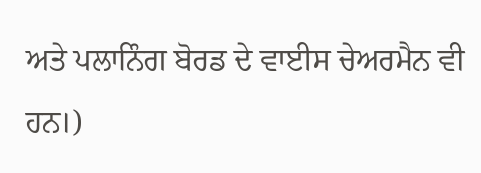ਅਤੇ ਪਲਾਨਿੰਗ ਬੋਰਡ ਦੇ ਵਾਈਸ ਚੇਅਰਮੈਨ ਵੀ ਹਨ।)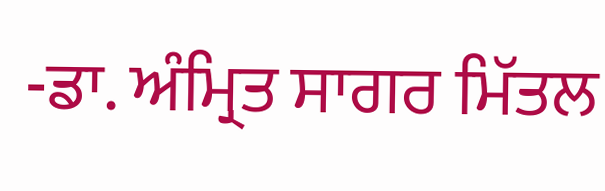-ਡਾ. ਅੰਮ੍ਰਿਤ ਸਾਗਰ ਮਿੱਤਲ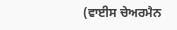(ਵਾਈਸ ਚੇਅਰਮੈਨ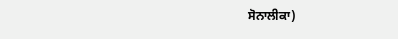ਸੋਨਾਲੀਕਾ)